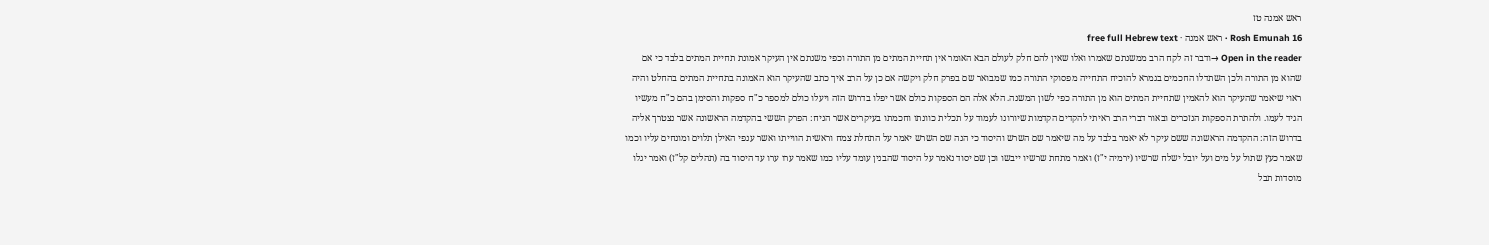ראש אמנה טז
Rosh Emunah 16 · ראש אמנה · free full Hebrew text
Open in the reader →ודבר זה לקח הרב ממשנתם שאמרו ואלו שאין להם חלק לעולם הבא האומר אין תחיית המתים מן התורה וכפי משנתם אין העיקר אמונת תחיית המתים בלבד כי אם שהוא מן התורה ולכן השתדלו החכמים בגמרא להוכיח התחייה מפסוקי התורה כמו שמבואר שם בפרק חלק ויקשה אם כן על הרב איך כתב שהעיקר הוא האמונה בתחיית המתים בהחלט והיה ראוי שיאמר שהעיקר הוא להאמין שתחיית המתים הוא מן התורה כפי לשון המשנה. הלא אלה הם הספקות כולם אשר יפלו בדרוש הזה ויעלו כולם למספר כ"ח ספקות והסימן בהם כ"ח מעשיו הגיד לעמו. ולהתרת הספקות הנזכרים ובאור דברי הרב ראיתי להקדים הקדמות שיורונו לעמוד על תכלית כוונתו וחכמתו בעיקרים אשר הניח: הפרק הששי בהקדמה הראשונה אשר נצטרך אליה בדרוש הזה: ההקדמה הראשונה ששם עיקר לא יאמר בלבד על מה שיאמר שם השרש והיסוד כי הנה שם השרש יאמר על התחלת צמח וראשית הווייתו ואשר ענפי האילן תלוים ומונחים עליו וכמו שאמר כעץ שתול על מים ועל יובל ישלח שרשיו (ירמיה י"ז) ואמר מתחת שרשיו ייבשו וכן שם יסוד נאמר על היסוד שהבנין עומד עליו כמו שאמר ערו ערו עד היסוד בה (תהלים קל"ז) ואמר יגלו מוסדות תבל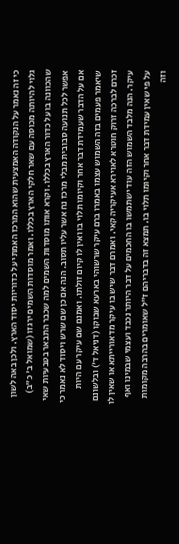כי זה נאמר על הנקודה האמצעית שהוא המרכז האמתי על כדוריות יסוד הארץ. ולכן באה לשון גלוי להיותה מכוסה עם שאר חלקי הארץ בכללו. ואמר מוסדות השמים ירגזו (שמואל ב' כ"ב) שהכוונה בו על כדור הארץ בכללו. וקרא אותו מוסדות השמים למה שכבר התבאר בטבעיות שאי אפשר לכל תנועה סבובית מבלי מרכז נח אשר עליו תסוב. הנה אם כן שם שרש ויסוד לא נאמר כי אם על הדבר שעמידת דבר אחר וקיומו תלוי בו ואין לו קיום זולתו. ואמנם שם עיקר עם היות שיאמר פעמים בזה השמוש עצמו באמרו ברם עיקר שרשוהי בארעא שבוקו (דניאל ד') ובלשונם זכרם לברכה זרוק חוטרא לאוירא אעיקריה קאי. ואמרם דבר שיש בו עיקר מדאורייתא או שאין לו עיקר. הנה מלבד השמוש הזה עוד ישתמשו בו החכמים על דבר היותר נכבד ועצמי שבמינו ואף על פי שאין עמידת דבר אחר וקיומו תלוי בו. תמצא זה בדבריהם ז"ל שאומרים בהרבה מקומות וזה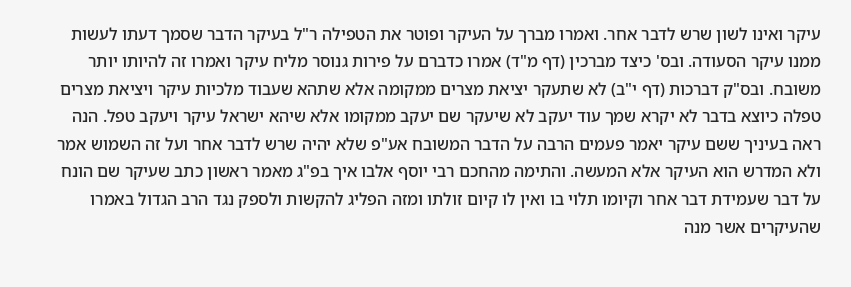עיקר ואינו לשון שרש לדבר אחר. ואמרו מברך על העיקר ופוטר את הטפילה ר"ל בעיקר הדבר שסמך דעתו לעשות ממנו עיקר הסעודה. ובס' כיצד מברכין (דף מ"ד) אמרו כדברם על פירות גנוסר מליח עיקר ואמרו זה להיותו יותר משובח. ובס"ק דברכות (דף י"ב) לא שתעקר יציאת מצרים ממקומה אלא שתהא שעבוד מלכיות עיקר ויציאת מצרים טפלה כיוצא בדבר לא יקרא שמך עוד יעקב לא שיעקר שם יעקב ממקומו אלא שיהא ישראל עיקר ויעקב טפל. הנה ראה בעיניך ששם עיקר יאמר פעמים הרבה על הדבר המשובח אע"פ שלא יהיה שרש לדבר אחר ועל זה השמוש אמר ולא המדרש הוא העיקר אלא המעשה. והתימה מהחכם רבי יוסף אלבו איך בפ"ג מאמר ראשון כתב שעיקר שם הונח על דבר שעמידת דבר אחר וקיומו תלוי בו ואין לו קיום זולתו ומזה הפליג להקשות ולספק נגד הרב הגדול באמרו שהעיקרים אשר מנה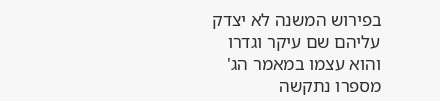בפירוש המשנה לא יצדק עליהם שם עיקר וגדרו והוא עצמו במאמר הג' מספרו נתקשה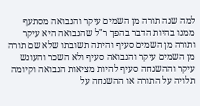למה שנה תורה מן השמים עיקר והנבואה מסתעף ממנו בהיות הדבר בהפך ר"ל שהנבואה היא עיקר ותורה מן השמים סעיף והיתה תשובתו שלא שם תורה מן השמים עיקר והנבואה סעיף ולא השכר והעונש עיקר וההשגחה סעיף להיות מציאות הנבואה וקיומה תלויה על התורה או ההשגחה על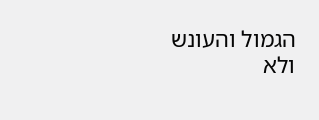הגמול והעונש ולא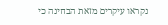נקראו עיקרים מזאת הבחינה כי